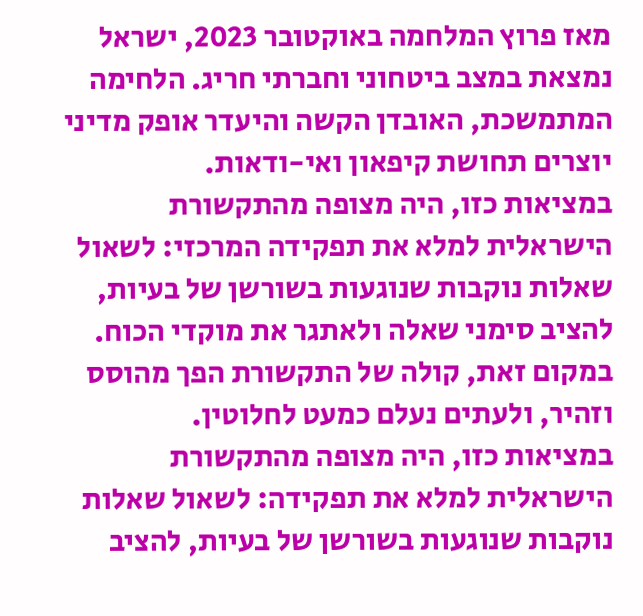מאז פרוץ המלחמה באוקטובר 2023, ישראל נמצאת במצב ביטחוני וחברתי חריג. הלחימה המתמשכת, האובדן הקשה והיעדר אופק מדיני יוצרים תחושת קיפאון ואי-ודאות.
במציאות כזו, היה מצופה מהתקשורת הישראלית למלא את תפקידה המרכזי: לשאול שאלות נוקבות שנוגעות בשורשן של בעיות, להציב סימני שאלה ולאתגר את מוקדי הכוח. במקום זאת, קולה של התקשורת הפך מהוסס וזהיר, ולעתים נעלם כמעט לחלוטין.
במציאות כזו, היה מצופה מהתקשורת הישראלית למלא את תפקידה: לשאול שאלות נוקבות שנוגעות בשורשן של בעיות, להציב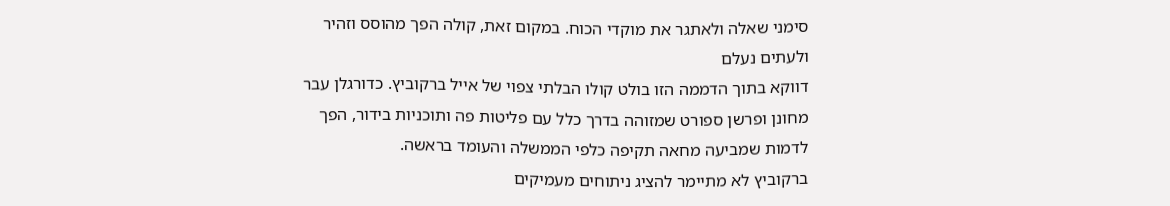סימני שאלה ולאתגר את מוקדי הכוח. במקום זאת, קולה הפך מהוסס וזהיר ולעתים נעלם
דווקא בתוך הדממה הזו בולט קולו הבלתי צפוי של אייל ברקוביץ. כדורגלן עבר מחונן ופרשן ספורט שמזוהה בדרך כלל עם פליטות פה ותוכניות בידור, הפך לדמות שמביעה מחאה תקיפה כלפי הממשלה והעומד בראשה.
ברקוביץ לא מתיימר להציג ניתוחים מעמיקים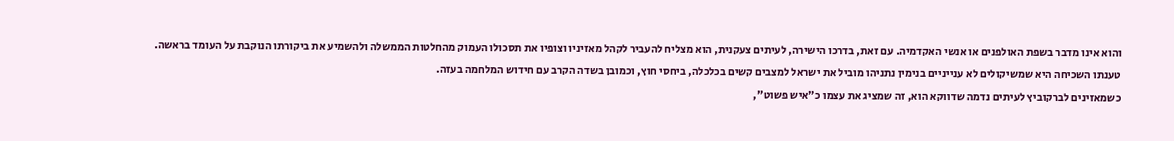והוא אינו מדבר בשפת האולפנים או אנשי האקדמיה. עם זאת, בדרכו הישירה, לעיתים צעקנית, הוא מצליח להעביר לקהל מאזיניו וצופיו את תסכולו העמוק מהחלטות הממשלה ולהשמיע את ביקורתו הנוקבת על העומד בראשה.
טענתו השכיחה היא שמשיקולים לא ענייניים בנימין נתניהו מוביל את ישראל למצבים קשים בכלכלה, ביחסי חוץ, וכמובן בשדה הקרב עם חידוש המלחמה בעזה.
כשמאזינים לברקוביץ לעיתים נדמה שדווקא הוא, זה שמציג את עצמו כ"איש פשוט",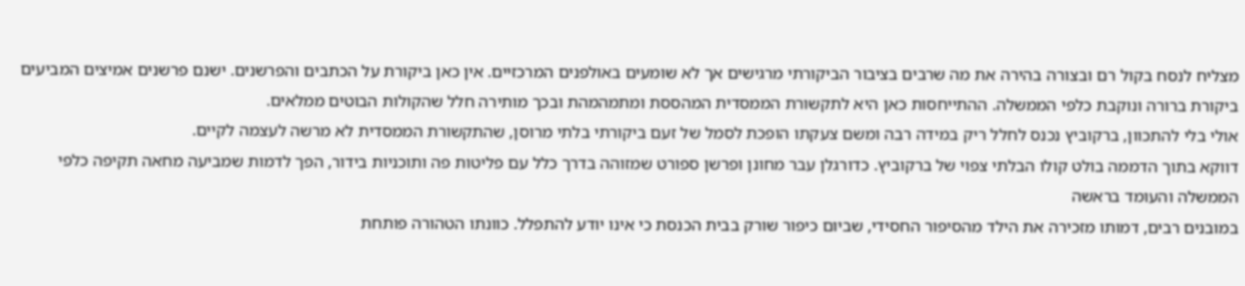מצליח לנסח בקול רם ובצורה בהירה את מה שרבים בציבור הביקורתי מרגישים אך לא שומעים באולפנים המרכזיים. אין כאן ביקורת על הכתבים והפרשנים. ישנם פרשנים אמיצים המביעים ביקורת ברורה ונוקבת כלפי הממשלה. ההתייחסות כאן היא לתקשורת הממסדית המהססת ומתמהמהת ובכך מותירה חלל שהקולות הבוטים ממלאים.
אולי בלי להתכוון, ברקוביץ נכנס לחלל ריק במידה רבה ומשם צעקתו הופכת לסמל של זעם ביקורתי בלתי מרוסן, שהתקשורת הממסדית לא מרשה לעצמה לקיים.
דווקא בתוך הדממה בולט קולו הבלתי צפוי של ברקוביץ. כדורגלן עבר מחונן ופרשן ספורט שמזוהה בדרך כלל עם פליטות פה ותוכניות בידור, הפך לדמות שמביעה מחאה תקיפה כלפי הממשלה והעומד בראשה
במובנים רבים, דמותו מזכירה את הילד מהסיפור החסידי, שביום כיפור שורק בבית הכנסת כי אינו יודע להתפלל. כוונתו הטהורה פותחת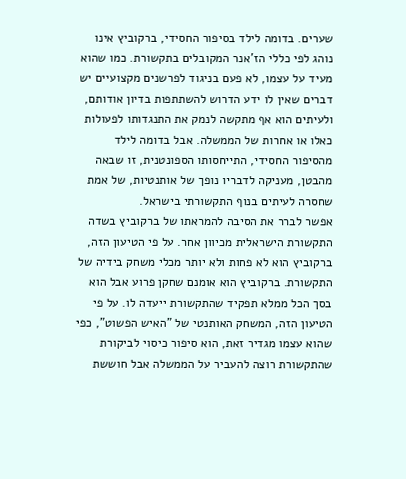שערים. בדומה לילד בסיפור החסידי, ברקוביץ אינו נוהג לפי כללי הז'אנר המקובלים בתקשורת. כמו שהוא מעיד על עצמו, לא פעם בניגוד לפרשנים מקצועיים יש דברים שאין לו ידע הדרוש להשתתפות בדיון אודותם, ולעיתים הוא אף מתקשה לנמק את התנגדותו לפעולות כאלו או אחרות של הממשלה. אבל בדומה לילד מהסיפור החסידי, התייחסותו הספונטנית, זו שבאה מהבטן, מעניקה לדבריו נופך של אותנטיות, של אמת שחסרה לעיתים בנוף התקשורתי בישראל.
אפשר לברר את הסיבה להמראתו של ברקוביץ בשדה התקשורת הישראלית מכיוון אחר. על פי הטיעון הזה, ברקוביץ הוא לא פחות ולא יותר מכלי משחק בידיה של התקשורת. ברקוביץ הוא אומנם שחקן פרוע אבל הוא בסך הכל ממלא תפקיד שהתקשורת ייעדה לו. על פי הטיעון הזה, המשחק האותנטי של "האיש הפשוט", כפי שהוא עצמו מגדיר זאת, הוא סיפור כיסוי לביקורת שהתקשורת רוצה להעביר על הממשלה אבל חוששת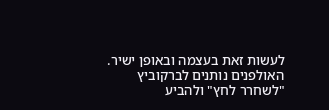לעשות זאת בעצמה ובאופן ישיר.
האולפנים נותנים לברקוביץ "לשחרר לחץ" ולהביע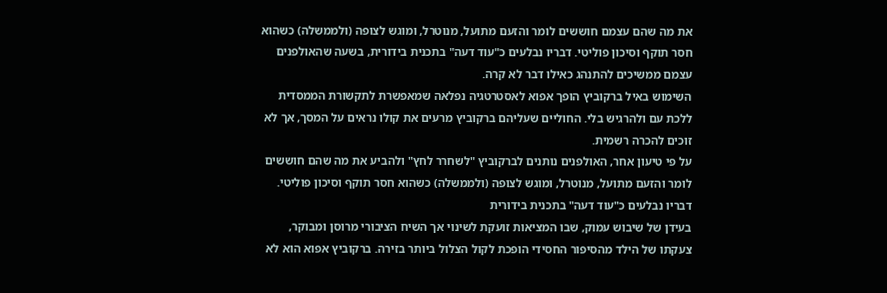את מה שהם עצמם חוששים לומר והזעם מתועל, מנוטרל, ומוגש לצופה (ולממשלה) כשהוא חסר תוקף וסיכון פוליטי. דבריו נבלעים כ"עוד דעה" בתכנית בידורית, בשעה שהאולפנים עצמם ממשיכים להתנהג כאילו דבר לא קרה.
השימוש באיל ברקוביץ הופך אפוא לאסטרטגיה נפלאה שמאפשרת לתקשורת הממסדית ללכת עם ולהרגיש בלי. החוליים שעליהם ברקוביץ מרעים את קולו נראים על המסך, אך לא זוכים להכרה רשמית.
על פי טיעון אחר, האולפנים נותנים לברקוביץ "לשחרר לחץ" ולהביע את מה שהם חוששים לומר והזעם מתועל, מנוטרל, ומוגש לצופה (ולממשלה) כשהוא חסר תוקף וסיכון פוליטי. דבריו נבלעים כ"עוד דעה" בתכנית בידורית
בעידן של שיבוש עמוק, שבו המציאות זועקת לשינוי אך השיח הציבורי מרוסן ומבוקר, צעקתו של הילד מהסיפור החסידי הופכת לקול הצלול ביותר בזירה. ברקוביץ אפוא הוא לא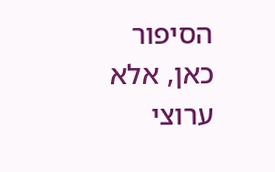הסיפור כאן, אלא ערוצי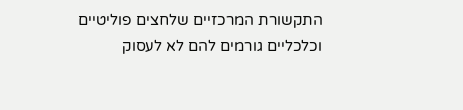התקשורת המרכזיים שלחצים פוליטיים וכלכליים גורמים להם לא לעסוק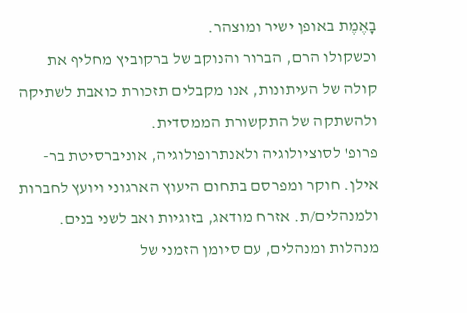בָאֶמֶת באופן ישיר ומוצהר.
וכשקולו הרם, הברור והנוקב של ברקוביץ מחליף את קולה של העיתונות, אנו מקבלים תזכורת כואבת לשתיקה ולהשתקה של התקשורת הממסדית.
פרופ' לסוציולוגיה ולאנתרופולוגיה, אוניברסיטת בר-אילן. חוקר ומפרסם בתחום היעוץ הארגוני ויועץ לחברות ולמנהלים/ת. אזרח מודאג, בזוגיות ואב לשני בנים.
מנהלות ומנהלים, עם סיומן הזמני של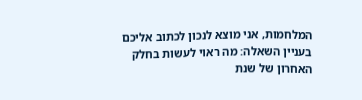המלחמות, אני מוצא לנכון לכתוב אליכם בעניין השאלה: מה ראוי לעשות בחלק האחרון של שנת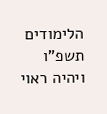הלימודים תשפ"ו ויהיה ראוי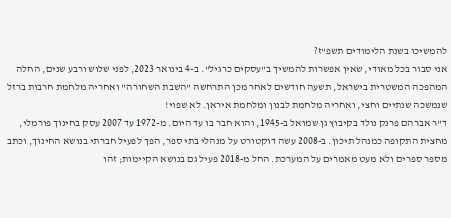להמשיכו בשנת הלימודים תשפ"ז?
אני סבור בכל מאודי, שאין אפשרות להמשיך ב"עסקים כרגיל". ב-4 בינואר 2023, לפני שלוש ורבע שנים, החלה המהפכה המשטרית בישראל, תשעה חודשים לאחר מכן התרחשה "השבת השחורה" ואחריה מלחמת חרבות ברזל שנמשכה שנתיים וחצי, ואחריה מלחמת לבנון ומלחמת איראן. לא שפוי!
ד"ר אברהם פרנק נולד בקיבוץ גן שמואל ב-1945, והוא חבר בו עד היום. מ-1972 עד 2007 עסק בחינוך פורמלי, מחצית התקופה כמנהל תיכון. ב-2008 עשה דוקטורט על מנהלי בתי ספר, הפך לפעיל חברתי בנושא החינוך, וכתב מספר ספרים ולא מעט מאמרים על המערכת. החל מ-2018 פעיל גם בנושא הקיימות; זהו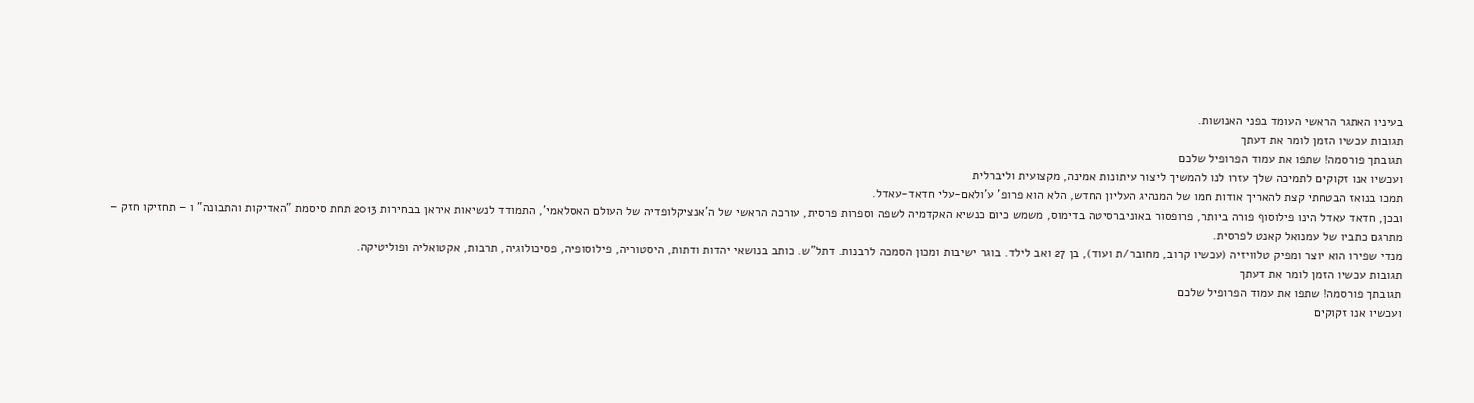בעיניו האתגר הראשי העומד בפני האנושות.
תגובות עכשיו הזמן לומר את דעתך
תגובתך פורסמה! שתפו את עמוד הפרופיל שלכם
ועכשיו אנו זקוקים לתמיכה שלך עזרו לנו להמשיך ליצור עיתונות אמינה, מקצועית וליברלית
תמכו בנואז הבטחתי קצת להאריך אודות חמו של המנהיג העליון החדש, הלא הוא פרופ' ע'ולאם-עלי חדאד-עאדל.
ובכן, חדאד עאדל הינו פילוסוף פורה ביותר, פרופסור באוניברסיטה בדימוס, משמש כיום כנשיא האקדמיה לשפה וספרות פרסית, עורכה הראשי של ה'אנציקלופדיה של העולם האסלאמי', התמודד לנשיאות איראן בבחירות 2013 תחת סיסמת "האדיקות והתבונה" ו – תחזיקו חזק – מתרגם כתביו של עמנואל קאנט לפרסית.
מנדי שפירו הוא יוצר ומפיק טלוויזיה (עכשיו קרוב, מחובר/ת ועוד), בן 27 ואב לילד. בוגר ישיבות ומכון הסמכה לרבנות. דתל"ש. כותב בנושאי יהדות ודתות, היסטוריה, פילוסופיה, פסיכולוגיה, תרבות, אקטואליה ופוליטיקה.
תגובות עכשיו הזמן לומר את דעתך
תגובתך פורסמה! שתפו את עמוד הפרופיל שלכם
ועכשיו אנו זקוקים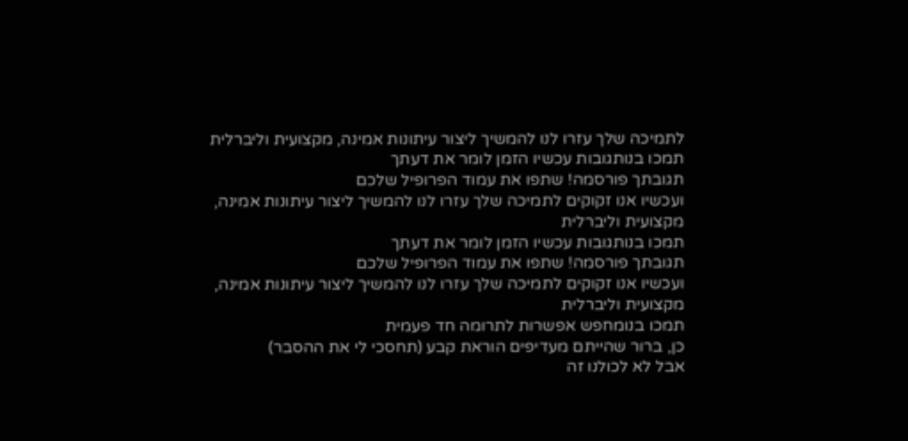לתמיכה שלך עזרו לנו להמשיך ליצור עיתונות אמינה, מקצועית וליברלית
תמכו בנותגובות עכשיו הזמן לומר את דעתך
תגובתך פורסמה! שתפו את עמוד הפרופיל שלכם
ועכשיו אנו זקוקים לתמיכה שלך עזרו לנו להמשיך ליצור עיתונות אמינה, מקצועית וליברלית
תמכו בנותגובות עכשיו הזמן לומר את דעתך
תגובתך פורסמה! שתפו את עמוד הפרופיל שלכם
ועכשיו אנו זקוקים לתמיכה שלך עזרו לנו להמשיך ליצור עיתונות אמינה, מקצועית וליברלית
תמכו בנומחפש אפשרות לתרומה חד פעמית
כן, ברור שהייתם מעדיפים הוראת קבע (תחסכי לי את ההסבר)
אבל לא לכולנו זה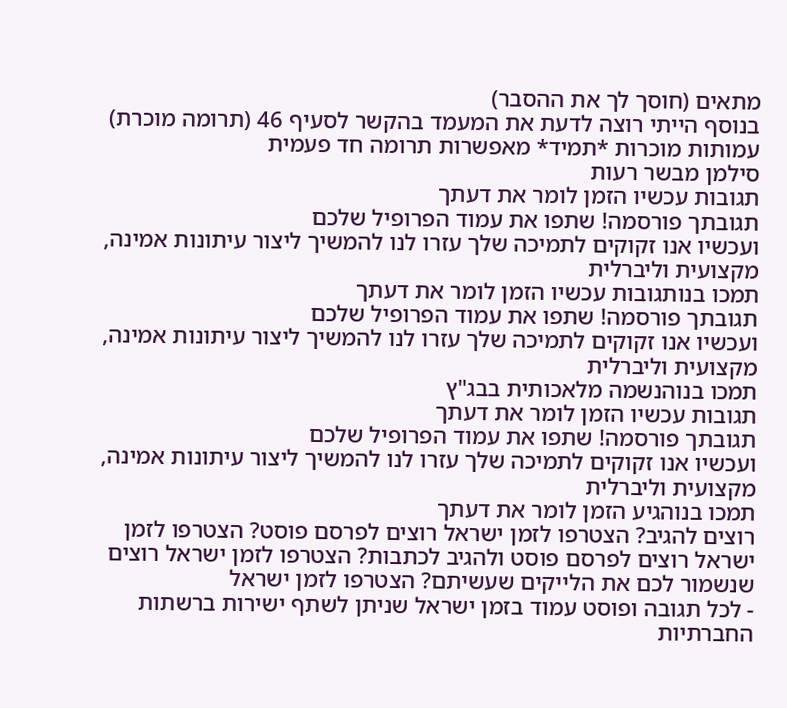מתאים (חוסך לך את ההסבר)
בנוסף הייתי רוצה לדעת את המעמד בהקשר לסעיף 46 (תרומה מוכרת)
עמותות מוכרות *תמיד* מאפשרות תרומה חד פעמית
סילמן מבשר רעות
תגובות עכשיו הזמן לומר את דעתך
תגובתך פורסמה! שתפו את עמוד הפרופיל שלכם
ועכשיו אנו זקוקים לתמיכה שלך עזרו לנו להמשיך ליצור עיתונות אמינה, מקצועית וליברלית
תמכו בנותגובות עכשיו הזמן לומר את דעתך
תגובתך פורסמה! שתפו את עמוד הפרופיל שלכם
ועכשיו אנו זקוקים לתמיכה שלך עזרו לנו להמשיך ליצור עיתונות אמינה, מקצועית וליברלית
תמכו בנוהנשמה מלאכותית בבג"ץ
תגובות עכשיו הזמן לומר את דעתך
תגובתך פורסמה! שתפו את עמוד הפרופיל שלכם
ועכשיו אנו זקוקים לתמיכה שלך עזרו לנו להמשיך ליצור עיתונות אמינה, מקצועית וליברלית
תמכו בנוהגיע הזמן לומר את דעתך
רוצים להגיב? הצטרפו לזמן ישראל רוצים לפרסם פוסט? הצטרפו לזמן ישראל רוצים לפרסם פוסט ולהגיב לכתבות? הצטרפו לזמן ישראל רוצים שנשמור לכם את הלייקים שעשיתם? הצטרפו לזמן ישראל
- לכל תגובה ופוסט עמוד בזמן ישראל שניתן לשתף ישירות ברשתות החברתיות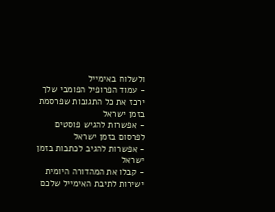ולשלוח באימייל
- עמוד הפרופיל הפומבי שלך ירכז את כל התגובות שפרסמת בזמן ישראל
- אפשרות להגיש פוסטים לפרסום בזמן ישראל
- אפשרות להגיב לכתבות בזמן ישראל
- קבלו את המהדורה היומית ישירות לתיבת האימייל שלכם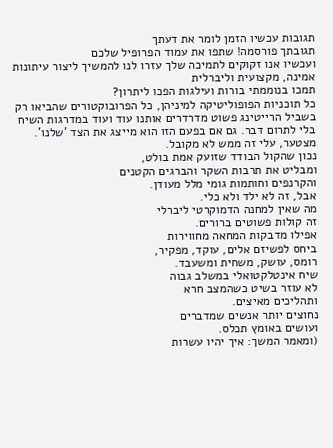תגובות עכשיו הזמן לומר את דעתך
תגובתך פורסמה! שתפו את עמוד הפרופיל שלכם
ועכשיו אנו זקוקים לתמיכה שלך עזרו לנו להמשיך ליצור עיתונות אמינה, מקצועית וליברלית
תמכו בנוממתי בורות ועילגות הפכו ליתרון?
כל תוכניות הפופוליטיקה למיניהן, כל הפרובוקטורים שהביאו רק בשביל הרייטינג פשוט מדרדרים אותנו עוד ועוד במדרגות השיח בלי לתרום דבר. גם אם בפעם הזו הוא מייצג את הצד 'שלנו'.
מצטער, עלי זה ממש לא מקובל.
נכון שהקול הבודד שזועק אמת בולט,
ומבליט את תרבות השקר והברגים הקטנים
והקרנפים וחותמות גומי מלל מעודן.
אבל, זה לא ילד ולא כלי.
מה שאין למחנה הדמוקרטי ליברלי
זה קולות פשוטים ברורים.
אפילו מדבקות המחאה מחווירות
ביחס לפשיזם אלים, עוקד, מפקיר,
רומס, עושק, משחית ומשעבד.
שיח אינטלקטואלי במשלב גבוה
לא עוזר בשיט כשהמצב חרא
ותהליכים מאיצים.
נחוצים יותר אנשים שמדברים
ועושים באומץ תכלס.
(ומאמר המשך: איך יהיו עשרות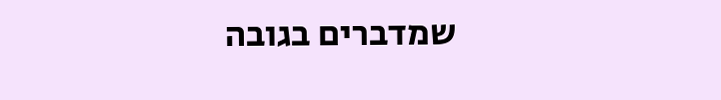שמדברים בגובה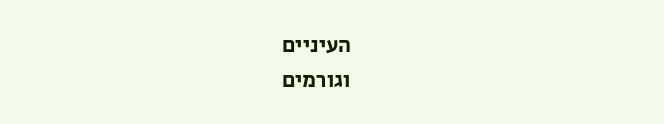העיניים
וגורמים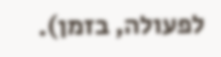לפעולה, בזמן).